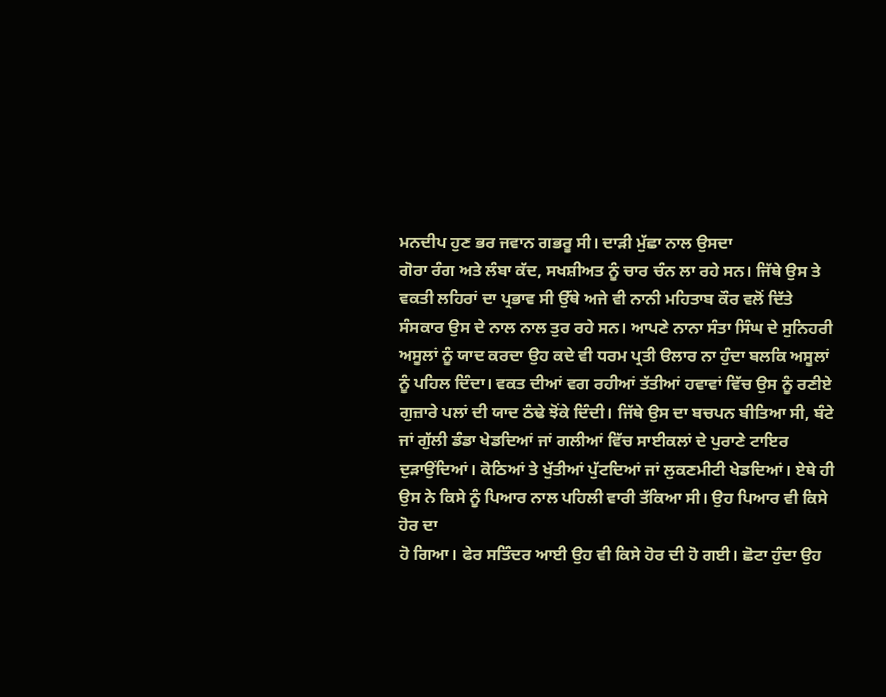ਮਨਦੀਪ ਹੁਣ ਭਰ ਜਵਾਨ ਗਭਰੂ ਸੀ। ਦਾੜੀ ਮੁੱਛਾ ਨਾਲ ਉਸਦਾ
ਗੋਰਾ ਰੰਗ ਅਤੇ ਲੰਬਾ ਕੱਦ, ਸਖਸ਼ੀਅਤ ਨੂੰ ਚਾਰ ਚੰਨ ਲਾ ਰਹੇ ਸਨ। ਜਿੱਥੇ ਉਸ ਤੇ
ਵਕਤੀ ਲਹਿਰਾਂ ਦਾ ਪ੍ਰਭਾਵ ਸੀ ਉੱਥੇ ਅਜੇ ਵੀ ਨਾਨੀ ਮਹਿਤਾਬ ਕੌਰ ਵਲੋਂ ਦਿੱਤੇ
ਸੰਸਕਾਰ ਉਸ ਦੇ ਨਾਲ ਨਾਲ ਤੁਰ ਰਹੇ ਸਨ। ਆਪਣੇ ਨਾਨਾ ਸੰਤਾ ਸਿੰਘ ਦੇ ਸੁਨਿਹਰੀ
ਅਸੂਲਾਂ ਨੂੰ ਯਾਦ ਕਰਦਾ ਉਹ ਕਦੇ ਵੀ ਧਰਮ ਪ੍ਰਤੀ ੳਲਾਰ ਨਾ ਹੁੰਦਾ ਬਲਕਿ ਅਸੂਲਾਂ
ਨੂੰ ਪਹਿਲ ਦਿੰਦਾ। ਵਕਤ ਦੀਆਂ ਵਗ ਰਹੀਆਂ ਤੱਤੀਆਂ ਹਵਾਵਾਂ ਵਿੱਚ ਉਸ ਨੂੰ ਰਣੀਏ
ਗੁਜ਼ਾਰੇ ਪਲਾਂ ਦੀ ਯਾਦ ਠੰਢੇ ਝੋਂਕੇ ਦਿੰਦੀ। ਜਿੱਥੇ ਉਸ ਦਾ ਬਚਪਨ ਬੀਤਿਆ ਸੀ, ਬੰਟੇ
ਜਾਂ ਗੁੱਲੀ ਡੰਡਾ ਖੇਡਦਿਆਂ ਜਾਂ ਗਲੀਆਂ ਵਿੱਚ ਸਾਈਕਲਾਂ ਦੇ ਪੁਰਾਣੇ ਟਾਇਰ
ਦੁੜਾਉਂਦਿਆਂ। ਕੋਠਿਆਂ ਤੇ ਖੁੱਤੀਆਂ ਪੁੱਟਦਿਆਂ ਜਾਂ ਲੁਕਣਮੀਟੀ ਖੇਡਦਿਆਂ। ਏਥੇ ਹੀ
ਉਸ ਨੇ ਕਿਸੇ ਨੂੰ ਪਿਆਰ ਨਾਲ ਪਹਿਲੀ ਵਾਰੀ ਤੱਕਿਆ ਸੀ। ਉਹ ਪਿਆਰ ਵੀ ਕਿਸੇ ਹੋਰ ਦਾ
ਹੋ ਗਿਆ। ਫੇਰ ਸਤਿੰਦਰ ਆਈ ਉਹ ਵੀ ਕਿਸੇ ਹੋਰ ਦੀ ਹੋ ਗਈ। ਛੋਟਾ ਹੁੰਦਾ ਉਹ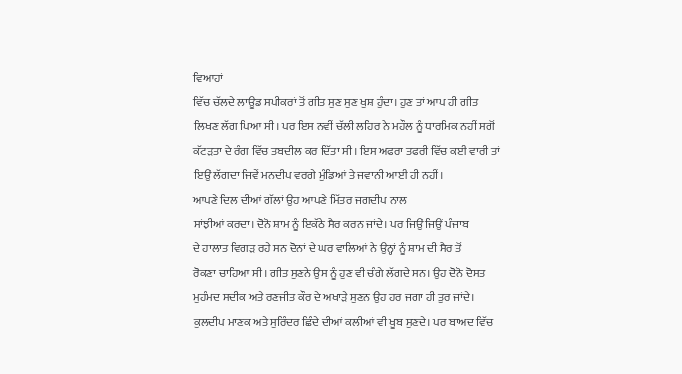ਵਿਆਹਾਂ
ਵਿੱਚ ਚੱਲਦੇ ਲਾਊਡ ਸਪੀਕਰਾਂ ਤੋਂ ਗੀਤ ਸੁਣ ਸੁਣ ਖੁਸ਼ ਹੁੰਦਾ। ਹੁਣ ਤਾਂ ਆਪ ਹੀ ਗੀਤ
ਲਿਖਣ ਲੱਗ ਪਿਆ ਸੀ। ਪਰ ਇਸ ਨਵੀਂ ਚੱਲੀ ਲਹਿਰ ਨੇ ਮਹੌਲ ਨੂੰ ਧਾਰਮਿਕ ਨਹੀਂ ਸਗੋਂ
ਕੱਟੜਤਾ ਦੇ ਰੰਗ ਵਿੱਚ ਤਬਦੀਲ ਕਰ ਦਿੱਤਾ ਸੀ। ਇਸ ਅਫਰਾ ਤਫਰੀ ਵਿੱਚ ਕਈ ਵਾਰੀ ਤਾਂ
ਇਉਂ ਲੱਗਦਾ ਜਿਵੇਂ ਮਨਦੀਪ ਵਰਗੇ ਮੁੰਡਿਆਂ ਤੇ ਜਵਾਨੀ ਆਈ ਹੀ ਨਹੀਂ।
ਆਪਣੇ ਦਿਲ ਦੀਆਂ ਗੱਲਾਂ ਉਹ ਆਪਣੇ ਮਿੱਤਰ ਜਗਦੀਪ ਨਾਲ
ਸਾਂਝੀਆਂ ਕਰਦਾ। ਦੋਨੋ ਸ਼ਾਮ ਨੂੰ ਇਕੱਠੇ ਸੈਰ ਕਰਨ ਜਾਂਦੇ। ਪਰ ਜਿਉਂ ਜਿਉਂ ਪੰਜਾਬ
ਦੇ ਹਾਲਾਤ ਵਿਗੜ ਰਹੇ ਸਨ ਦੋਨਾਂ ਦੇ ਘਰ ਵਾਲਿਆਂ ਨੇ ਉਨ੍ਹਾਂ ਨੂੰ ਸ਼ਾਮ ਦੀ ਸੈਰ ਤੋਂ
ਰੋਕਣਾ ਚਾਹਿਆ ਸੀ। ਗੀਤ ਸੁਣਨੇ ਉਸ ਨੂੰ ਹੁਣ ਵੀ ਚੰਗੇ ਲੱਗਦੇ ਸਨ। ਉਹ ਦੋਨੋ ਦੋਸਤ
ਮੁਹੰਮਦ ਸਦੀਕ ਅਤੇ ਰਣਜੀਤ ਕੌਰ ਦੇ ਅਖਾੜੇ ਸੁਣਨ ਉਹ ਹਰ ਜਗਾ ਹੀ ਤੁਰ ਜਾਂਦੇ।
ਕੁਲਦੀਪ ਮਾਣਕ ਅਤੇ ਸੁਰਿੰਦਰ ਛਿੰਦੇ ਦੀਆਂ ਕਲੀਆਂ ਵੀ ਖੂਬ ਸੁਣਦੇ। ਪਰ ਬਾਅਦ ਵਿੱਚ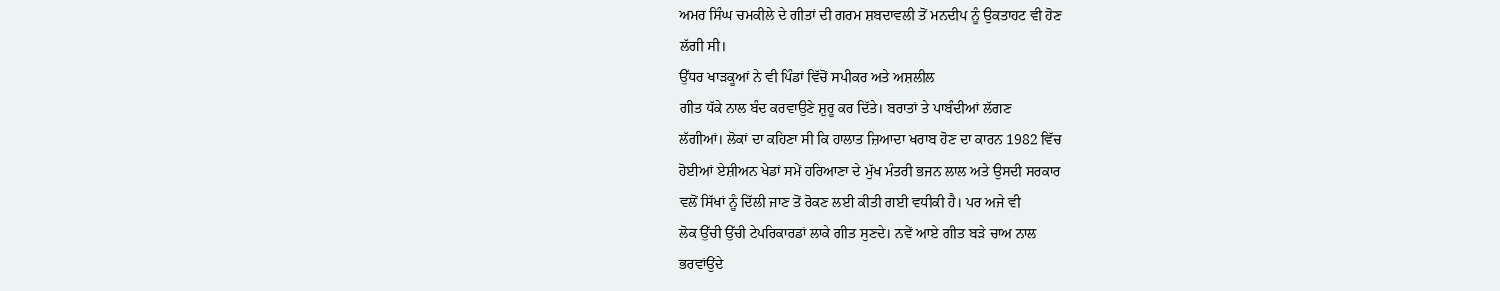ਅਮਰ ਸਿੰਘ ਚਮਕੀਲੇ ਦੇ ਗੀਤਾਂ ਦੀ ਗਰਮ ਸ਼ਬਦਾਵਲੀ ਤੋਂ ਮਨਦੀਪ ਨੂੰ ਉਕਤਾਹਟ ਵੀ ਹੋਣ
ਲੱਗੀ ਸੀ।
ਉੱਧਰ ਖਾੜਕੂਆਂ ਨੇ ਵੀ ਪਿੰਡਾਂ ਵਿੱਚੋਂ ਸਪੀਕਰ ਅਤੇ ਅਸ਼ਲੀਲ
ਗੀਤ ਧੱਕੇ ਨਾਲ ਬੰਦ ਕਰਵਾਉਣੇ ਸ਼ੁਰੂ ਕਰ ਦਿੱਤੇ। ਬਰਾਤਾਂ ਤੇ ਪਾਬੰਦੀਆਂ ਲੱਗਣ
ਲੱਗੀਆਂ। ਲੋਕਾਂ ਦਾ ਕਹਿਣਾ ਸੀ ਕਿ ਹਾਲਾਤ ਜ਼ਿਆਦਾ ਖਰਾਬ ਹੋਣ ਦਾ ਕਾਰਨ 1982 ਵਿੱਚ
ਹੋਈਆਂ ਏਸ਼ੀਅਨ ਖੇਡਾਂ ਸਮੇਂ ਹਰਿਆਣਾ ਦੇ ਮੁੱਖ ਮੰਤਰੀ ਭਜਨ ਲਾਲ ਅਤੇ ਉਸਦੀ ਸਰਕਾਰ
ਵਲੋਂ ਸਿੱਖਾਂ ਨੂੰ ਦਿੱਲੀ ਜਾਣ ਤੋਂ ਰੋਕਣ ਲਈ ਕੀਤੀ ਗਈ ਵਧੀਕੀ ਹੈ। ਪਰ ਅਜੇ ਵੀ
ਲੋਕ ਉੱਚੀ ਉੱਚੀ ਟੇਪਰਿਕਾਰਡਾਂ ਲਾਕੇ ਗੀਤ ਸੁਣਦੇ। ਨਵੇਂ ਆਏ ਗੀਤ ਬੜੇ ਚਾਅ ਨਾਲ
ਭਰਵਾਂਉਂਦੇ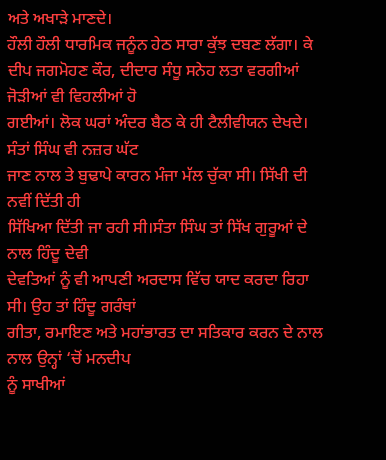ਅਤੇ ਅਖਾੜੇ ਮਾਣਦੇ।
ਹੌਲੀ ਹੌਲੀ ਧਾਰਮਿਕ ਜਨੂੰਨ ਹੇਠ ਸਾਰਾ ਕੁੱਝ ਦਬਣ ਲੱਗਾ। ਕੇ
ਦੀਪ ਜਗਮੋਹਣ ਕੌਰ, ਦੀਦਾਰ ਸੰਧੂ ਸਨੇਹ ਲਤਾ ਵਰਗੀਆਂ ਜੋੜੀਆਂ ਵੀ ਵਿਹਲੀਆਂ ਹੋ
ਗਈਆਂ। ਲੋਕ ਘਰਾਂ ਅੰਦਰ ਬੈਠ ਕੇ ਹੀ ਟੈਲੀਵੀਯਨ ਦੇਖਦੇ। ਸੰਤਾਂ ਸਿੰਘ ਵੀ ਨਜ਼ਰ ਘੱਟ
ਜਾਣ ਨਾਲ ਤੇ ਬੁਢਾਪੇ ਕਾਰਨ ਮੰਜਾ ਮੱਲ ਚੁੱਕਾ ਸੀ। ਸਿੱਖੀ ਦੀ ਨਵੀਂ ਦਿੱਤੀ ਹੀ
ਸਿੱਖਿਆ ਦਿੱਤੀ ਜਾ ਰਹੀ ਸੀ।ਸੰਤਾ ਸਿੰਘ ਤਾਂ ਸਿੱਖ ਗੁਰੂਆਂ ਦੇ ਨਾਲ ਹਿੰਦੂ ਦੇਵੀ
ਦੇਵਤਿਆਂ ਨੂੰ ਵੀ ਆਪਣੀ ਅਰਦਾਸ ਵਿੱਚ ਯਾਦ ਕਰਦਾ ਰਿਹਾ ਸੀ। ਉਹ ਤਾਂ ਹਿੰਦੂ ਗਰੰਥਾਂ
ਗੀਤਾ, ਰਮਾਇਣ ਅਤੇ ਮਹਾਂਭਾਰਤ ਦਾ ਸਤਿਕਾਰ ਕਰਨ ਦੇ ਨਾਲ ਨਾਲ ਉਨ੍ਹਾਂ ‘ਚੋਂ ਮਨਦੀਪ
ਨੂੰ ਸਾਖੀਆਂ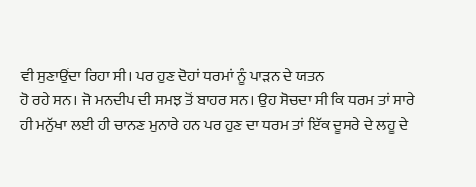ਵੀ ਸੁਣਾਉਂਦਾ ਰਿਹਾ ਸੀ। ਪਰ ਹੁਣ ਦੋਹਾਂ ਧਰਮਾਂ ਨੂੰ ਪਾੜਨ ਦੇ ਯਤਨ
ਹੋ ਰਹੇ ਸਨ। ਜੋ ਮਨਦੀਪ ਦੀ ਸਮਝ ਤੋਂ ਬਾਹਰ ਸਨ। ਉਹ ਸੋਚਦਾ ਸੀ ਕਿ ਧਰਮ ਤਾਂ ਸਾਰੇ
ਹੀ ਮਨੁੱਖਾ ਲਈ ਹੀ ਚਾਨਣ ਮੁਨਾਰੇ ਹਨ ਪਰ ਹੁਣ ਦਾ ਧਰਮ ਤਾਂ ਇੱਕ ਦੂਸਰੇ ਦੇ ਲਹੂ ਦੇ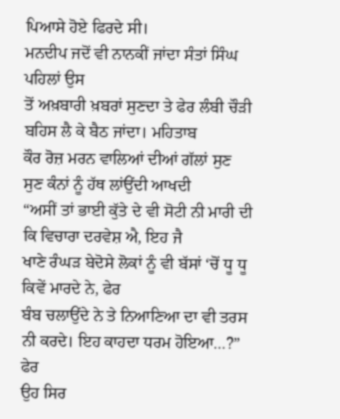ਪਿਆਸੇ ਹੋਏ ਫਿਰਦੇ ਸੀ।
ਮਨਦੀਪ ਜਦੋਂ ਵੀ ਨਾਨਕੀਂ ਜਾਂਦਾ ਸੰਤਾਂ ਸਿੰਘ ਪਹਿਲਾਂ ਉਸ
ਤੋਂ ਅਖ਼ਬਾਰੀ ਖ਼ਬਰਾਂ ਸੁਣਦਾ ਤੇ ਫੇਰ ਲੰਬੀ ਚੌੜੀ ਬਹਿਸ ਲੈ ਕੇ ਬੈਠ ਜਾਂਦਾ। ਮਹਿਤਾਬ
ਕੌਰ ਰੋਜ਼ ਮਰਨ ਵਾਲਿਆਂ ਦੀਆਂ ਗੱਲਾਂ ਸੁਣ ਸੁਣ ਕੰਨਾਂ ਨੂੰ ਹੱਥ ਲਾਂਉਂਦੀ ਆਖਦੀ
“ਅਸੀਂ ਤਾਂ ਭਾਈ ਕੁੱਤੇ ਦੇ ਵੀ ਸੋਟੀ ਨੀ ਮਾਰੀ ਦੀ ਕਿ ਵਿਚਾਰਾ ਦਰਵੇਸ਼ ਐ, ਇਹ ਜੈ
ਖਾਣੇ ਰੰਘੜ ਬੇਦੋਸੇ ਲੋਕਾਂ ਨੂੰ ਵੀ ਬੱਸਾਂ ‘ਚੋਂ ਧੂ ਧੂ ਕਿਵੇਂ ਮਾਰਦੇ ਨੇ, ਫੇਰ
ਬੰਬ ਚਲਾਉਂਦੇ ਨੇ ਤੇ ਨਿਆਣਿਆ ਦਾ ਵੀ ਤਰਸ ਨੀ ਕਰਦੇ। ਇਹ ਕਾਹਦਾ ਧਰਮ ਹੋਇਆ…?” ਫੇਰ
ਉਹ ਸਿਰ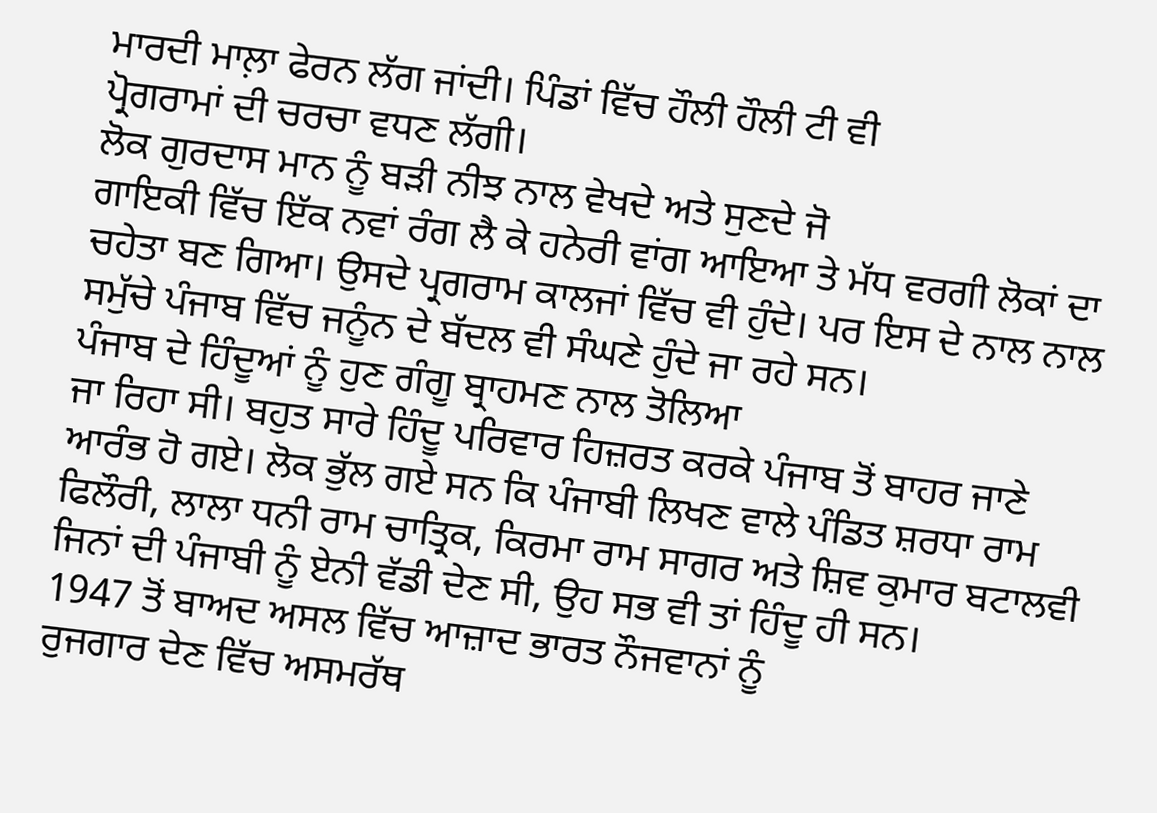ਮਾਰਦੀ ਮਾਲ਼ਾ ਫੇਰਨ ਲੱਗ ਜਾਂਦੀ। ਪਿੰਡਾਂ ਵਿੱਚ ਹੌਲੀ ਹੌਲੀ ਟੀ ਵੀ
ਪ੍ਰੋਗਰਾਮਾਂ ਦੀ ਚਰਚਾ ਵਧਣ ਲੱਗੀ।
ਲੋਕ ਗੁਰਦਾਸ ਮਾਨ ਨੂੰ ਬੜੀ ਨੀਝ ਨਾਲ ਵੇਖਦੇ ਅਤੇ ਸੁਣਦੇ ਜੋ
ਗਾਇਕੀ ਵਿੱਚ ਇੱਕ ਨਵਾਂ ਰੰਗ ਲੈ ਕੇ ਹਨੇਰੀ ਵਾਂਗ ਆਇਆ ਤੇ ਮੱਧ ਵਰਗੀ ਲੋਕਾਂ ਦਾ
ਚਹੇਤਾ ਬਣ ਗਿਆ। ਉਸਦੇ ਪ੍ਰਗਰਾਮ ਕਾਲਜਾਂ ਵਿੱਚ ਵੀ ਹੁੰਦੇ। ਪਰ ਇਸ ਦੇ ਨਾਲ ਨਾਲ
ਸਮੁੱਚੇ ਪੰਜਾਬ ਵਿੱਚ ਜਨੂੰਨ ਦੇ ਬੱਦਲ ਵੀ ਸੰਘਣੇ ਹੁੰਦੇ ਜਾ ਰਹੇ ਸਨ।
ਪੰਜਾਬ ਦੇ ਹਿੰਦੂਆਂ ਨੂੰ ਹੁਣ ਗੰਗੂ ਬ੍ਰਾਹਮਣ ਨਾਲ ਤੋਲਿਆ
ਜਾ ਰਿਹਾ ਸੀ। ਬਹੁਤ ਸਾਰੇ ਹਿੰਦੂ ਪਰਿਵਾਰ ਹਿਜ਼ਰਤ ਕਰਕੇ ਪੰਜਾਬ ਤੋਂ ਬਾਹਰ ਜਾਣੇ
ਆਰੰਭ ਹੋ ਗਏ। ਲੋਕ ਭੁੱਲ ਗਏ ਸਨ ਕਿ ਪੰਜਾਬੀ ਲਿਖਣ ਵਾਲੇ ਪੰਡਿਤ ਸ਼ਰਧਾ ਰਾਮ
ਫਿਲੌਰੀ, ਲਾਲਾ ਧਨੀ ਰਾਮ ਚਾਤ੍ਰਿਕ, ਕਿਰਮਾ ਰਾਮ ਸਾਗਰ ਅਤੇ ਸ਼ਿਵ ਕੁਮਾਰ ਬਟਾਲਵੀ
ਜਿਨਾਂ ਦੀ ਪੰਜਾਬੀ ਨੂੰ ਏਨੀ ਵੱਡੀ ਦੇਣ ਸੀ, ਉਹ ਸਭ ਵੀ ਤਾਂ ਹਿੰਦੂ ਹੀ ਸਨ।
1947 ਤੋਂ ਬਾਅਦ ਅਸਲ ਵਿੱਚ ਆਜ਼ਾਦ ਭਾਰਤ ਨੌਜਵਾਨਾਂ ਨੂੰ
ਰੁਜਗਾਰ ਦੇਣ ਵਿੱਚ ਅਸਮਰੱਥ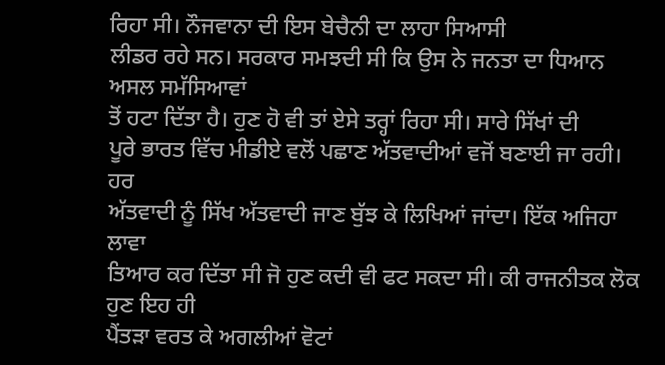ਰਿਹਾ ਸੀ। ਨੌਜਵਾਨਾ ਦੀ ਇਸ ਬੇਚੈਨੀ ਦਾ ਲਾਹਾ ਸਿਆਸੀ
ਲੀਡਰ ਰਹੇ ਸਨ। ਸਰਕਾਰ ਸਮਝਦੀ ਸੀ ਕਿ ਉਸ ਨੇ ਜਨਤਾ ਦਾ ਧਿਆਨ ਅਸਲ ਸਮੱਸਿਆਵਾਂ
ਤੋਂ ਹਟਾ ਦਿੱਤਾ ਹੈ। ਹੁਣ ਹੋ ਵੀ ਤਾਂ ਏਸੇ ਤਰ੍ਹਾਂ ਰਿਹਾ ਸੀ। ਸਾਰੇ ਸਿੱਖਾਂ ਦੀ
ਪੂਰੇ ਭਾਰਤ ਵਿੱਚ ਮੀਡੀਏ ਵਲੋਂ ਪਛਾਣ ਅੱਤਵਾਦੀਆਂ ਵਜੋਂ ਬਣਾਈ ਜਾ ਰਹੀ। ਹਰ
ਅੱਤਵਾਦੀ ਨੂੰ ਸਿੱਖ ਅੱਤਵਾਦੀ ਜਾਣ ਬੁੱਝ ਕੇ ਲਿਖਿਆਂ ਜਾਂਦਾ। ਇੱਕ ਅਜਿਹਾ ਲਾਵਾ
ਤਿਆਰ ਕਰ ਦਿੱਤਾ ਸੀ ਜੋ ਹੁਣ ਕਦੀ ਵੀ ਫਟ ਸਕਦਾ ਸੀ। ਕੀ ਰਾਜਨੀਤਕ ਲੋਕ ਹੁਣ ਇਹ ਹੀ
ਪੈਂਤੜਾ ਵਰਤ ਕੇ ਅਗਲੀਆਂ ਵੋਟਾਂ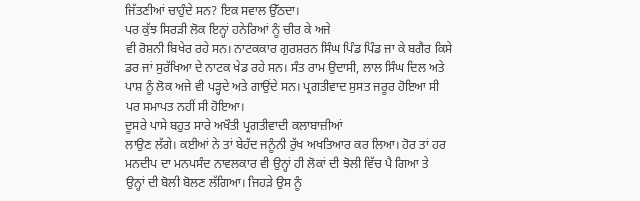ਜਿੱਤਣੀਆਂ ਚਾਹੁੰਦੇ ਸਨ? ਇਕ ਸਵਾਲ ਉੱਠਦਾ।
ਪਰ ਕੁੱਝ ਸਿਰੜੀ ਲੋਕ ਇਨ੍ਹਾਂ ਹਨੇਰਿਆਂ ਨੂੰ ਚੀਰ ਕੇ ਅਜੇ
ਵੀ ਰੋਸ਼ਨੀ ਬਿਖੇਰ ਰਹੇ ਸਨ। ਨਾਟਕਕਾਰ ਗੁਰਸ਼ਰਨ ਸਿੰਘ ਪਿੰਡ ਪਿੰਡ ਜਾ ਕੇ ਬਗੈਰ ਕਿਸੇ
ਡਰ ਜਾਂ ਸੁਰੱਖਿਆ ਦੇ ਨਾਟਕ ਖੇਡ ਰਹੇ ਸਨ। ਸੰਤ ਰਾਮ ਉਦਾਸੀ, ਲਾਲ ਸਿੰਘ ਦਿਲ ਅਤੇ
ਪਾਸ਼ ਨੂੰ ਲੋਕ ਅਜੇ ਵੀ ਪੜ੍ਹਦੇ ਅਤੇ ਗਾਉਂਦੇ ਸਨ। ਪ੍ਰਗਤੀਵਾਦ ਸੁਸਤ ਜਰੂਰ ਹੋਇਆ ਸੀ
ਪਰ ਸਮਾਪਤ ਨਹੀਂ ਸੀ ਹੋਇਆ।
ਦੂਸਰੇ ਪਾਸੇ ਬਹੁਤ ਸਾਰੇ ਅਖੌਤੀ ਪ੍ਰਗਤੀਵਾਦੀ ਕਲਾਬਾਜ਼ੀਆਂ
ਲਾਉਣ ਲੱਗੇ। ਕਈਆਂ ਨੇ ਤਾਂ ਬੇਹੱਦ ਜਨੂੰਨੀ ਰੁੱਖ ਅਖਤਿਆਰ ਕਰ ਲਿਆ। ਹੋਰ ਤਾਂ ਹਰ
ਮਨਦੀਪ ਦਾ ਮਨਪਸੰਦ ਨਾਵਲਕਾਰ ਵੀ ਉਨ੍ਹਾਂ ਹੀ ਲੋਕਾਂ ਦੀ ਝੋਲੀ ਵਿੱਚ ਪੈ ਗਿਆ ਤੇ
ਉਨ੍ਹਾਂ ਦੀ ਬੋਲੀ ਬੋਲਣ ਲੱਗਿਆ। ਜਿਹੜੇ ਉਸ ਨੂੰ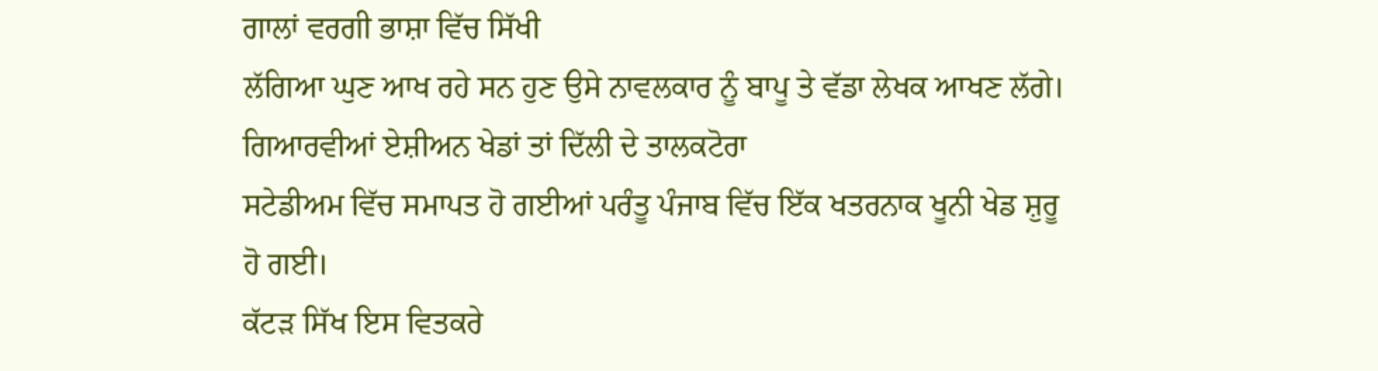ਗਾਲਾਂ ਵਰਗੀ ਭਾਸ਼ਾ ਵਿੱਚ ਸਿੱਖੀ
ਲੱਗਿਆ ਘੁਣ ਆਖ ਰਹੇ ਸਨ ਹੁਣ ਉਸੇ ਨਾਵਲਕਾਰ ਨੂੰ ਬਾਪੂ ਤੇ ਵੱਡਾ ਲੇਖਕ ਆਖਣ ਲੱਗੇ।
ਗਿਆਰਵੀਆਂ ਏਸ਼ੀਅਨ ਖੇਡਾਂ ਤਾਂ ਦਿੱਲੀ ਦੇ ਤਾਲਕਟੋਰਾ
ਸਟੇਡੀਅਮ ਵਿੱਚ ਸਮਾਪਤ ਹੋ ਗਈਆਂ ਪਰੰਤੂ ਪੰਜਾਬ ਵਿੱਚ ਇੱਕ ਖਤਰਨਾਕ ਖੂਨੀ ਖੇਡ ਸ਼ੁਰੂ
ਹੋ ਗਈ।
ਕੱਟੜ ਸਿੱਖ ਇਸ ਵਿਤਕਰੇ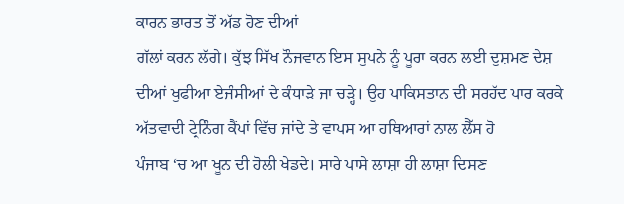ਕਾਰਨ ਭਾਰਤ ਤੋਂ ਅੱਡ ਹੋਣ ਦੀਆਂ
ਗੱਲਾਂ ਕਰਨ ਲੱਗੇ। ਕੁੱਝ ਸਿੱਖ ਨੌਜਵਾਨ ਇਸ ਸੁਪਨੇ ਨੂੰ ਪੂਰਾ ਕਰਨ ਲਈ ਦੁਸ਼ਮਣ ਦੇਸ਼
ਦੀਆਂ ਖੁਫੀਆ ਏਜੰਸੀਆਂ ਦੇ ਕੰਧਾੜੇ ਜਾ ਚੜ੍ਹੇ। ਉਹ ਪਾਕਿਸਤਾਨ ਦੀ ਸਰਹੱਦ ਪਾਰ ਕਰਕੇ
ਅੱਤਵਾਦੀ ਟ੍ਰੇਨਿੰਗ ਕੈਂਪਾਂ ਵਿੱਚ ਜਾਂਦੇ ਤੇ ਵਾਪਸ ਆ ਹਥਿਆਰਾਂ ਨਾਲ ਲੈੱਸ ਹੋ
ਪੰਜਾਬ ‘ਚ ਆ ਖੂਨ ਦੀ ਹੋਲੀ ਖੇਡਦੇ। ਸਾਰੇ ਪਾਸੇ ਲਾਸ਼ਾ ਹੀ ਲਾਸ਼ਾ ਦਿਸਣ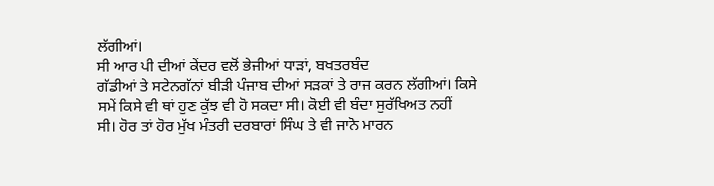ਲੱਗੀਆਂ।
ਸੀ ਆਰ ਪੀ ਦੀਆਂ ਕੇਂਦਰ ਵਲੋਂ ਭੇਜੀਆਂ ਧਾੜਾਂ, ਬਖਤਰਬੰਦ
ਗੱਡੀਆਂ ਤੇ ਸਟੇਨਗੱਨਾਂ ਬੀੜੀ ਪੰਜਾਬ ਦੀਆਂ ਸੜਕਾਂ ਤੇ ਰਾਜ ਕਰਨ ਲੱਗੀਆਂ। ਕਿਸੇ
ਸਮੇਂ ਕਿਸੇ ਵੀ ਥਾਂ ਹੁਣ ਕੁੱਝ ਵੀ ਹੋ ਸਕਦਾ ਸੀ। ਕੋਈ ਵੀ ਬੰਦਾ ਸੁਰੱਖਿਅਤ ਨਹੀਂ
ਸੀ। ਹੋਰ ਤਾਂ ਹੋਰ ਮੁੱਖ ਮੰਤਰੀ ਦਰਬਾਰਾਂ ਸਿੰਘ ਤੇ ਵੀ ਜਾਨੋ ਮਾਰਨ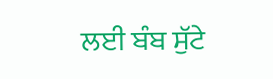ਲਈ ਬੰਬ ਸੁੱਟੇ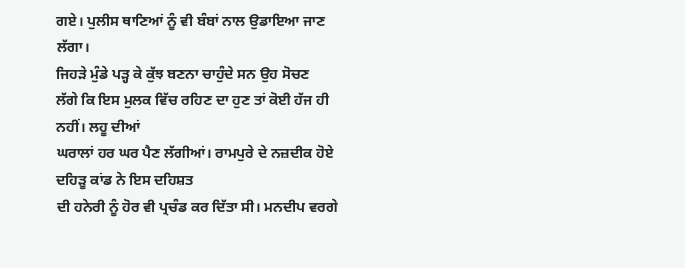ਗਏ। ਪੁਲੀਸ ਥਾਣਿਆਂ ਨੂੰ ਵੀ ਬੰਬਾਂ ਨਾਲ ਉਡਾਇਆ ਜਾਣ ਲੱਗਾ।
ਜਿਹੜੇ ਮੁੰਡੇ ਪੜ੍ਹ ਕੇ ਕੁੱਝ ਬਣਨਾ ਚਾਹੁੰਦੇ ਸਨ ਉਹ ਸੋਚਣ
ਲੱਗੇ ਕਿ ਇਸ ਮੁਲਕ ਵਿੱਚ ਰਹਿਣ ਦਾ ਹੁਣ ਤਾਂ ਕੋਈ ਹੱਜ ਹੀ ਨਹੀਂ। ਲਹੂ ਦੀਆਂ
ਘਰਾਲਾਂ ਹਰ ਘਰ ਪੈਣ ਲੱਗੀਆਂ। ਰਾਮਪੁਰੇ ਦੇ ਨਜ਼ਦੀਕ ਹੋਏ ਦਹਿੜੂ ਕਾਂਡ ਨੇ ਇਸ ਦਹਿਸ਼ਤ
ਦੀ ਹਨੇਰੀ ਨੂੰ ਹੋਰ ਵੀ ਪ੍ਰਚੰਡ ਕਰ ਦਿੱਤਾ ਸੀ। ਮਨਦੀਪ ਵਰਗੇ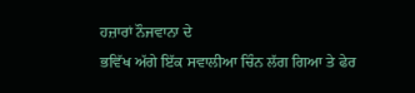ਹਜ਼ਾਰਾਂ ਨੌਜਵਾਨਾ ਦੇ
ਭਵਿੱਖ ਅੱਗੇ ਇੱਕ ਸਵਾਲੀਆ ਚਿੰਨ ਲੱਗ ਗਿਆ ਤੇ ਫੇਰ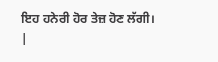ਇਹ ਹਨੇਰੀ ਹੋਰ ਤੇਜ਼ ਹੋਣ ਲੱਗੀ।
|